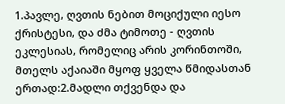1.პავლე, ღვთის ნებით მოციქული იესო ქრისტესი, და ძმა ტიმოთე - ღვთის ეკლესიას, რომელიც არის კორინთოში, მთელს აქაიაში მყოფ ყველა წმიდასთან ერთად:2.მადლი თქვენდა და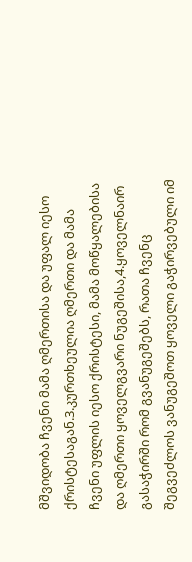მშვიდობა ჩვენი მამა ღმერთისა და უფალ იესო ქრისტესაგან.3.კურთხეულია ღმერთი და მამა ჩვენი უფლის იესო ქრისტესი, მამა მოწყალებისა და ღმერთი ყოველგვარი ნუგეშისა,4.ყოველნაირ გასაჭირში რომ გვანუგეშებს, რათა ჩვენც შეგვეძლოს ვანუგეშოთ ყოველი გაჭირვებული იმ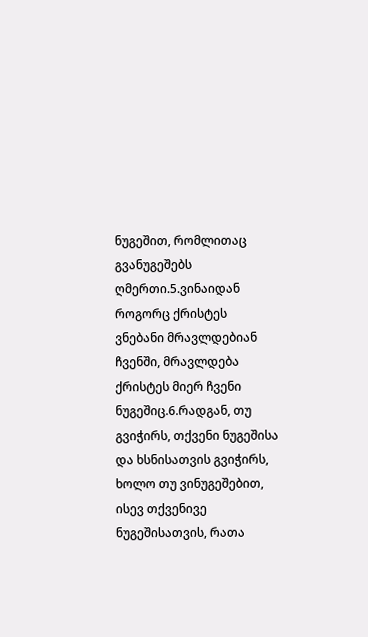ნუგეშით, რომლითაც გვანუგეშებს ღმერთი.5.ვინაიდან როგორც ქრისტეს ვნებანი მრავლდებიან ჩვენში, მრავლდება ქრისტეს მიერ ჩვენი ნუგეშიც.6.რადგან, თუ გვიჭირს, თქვენი ნუგეშისა და ხსნისათვის გვიჭირს, ხოლო თუ ვინუგეშებით, ისევ თქვენივე ნუგეშისათვის, რათა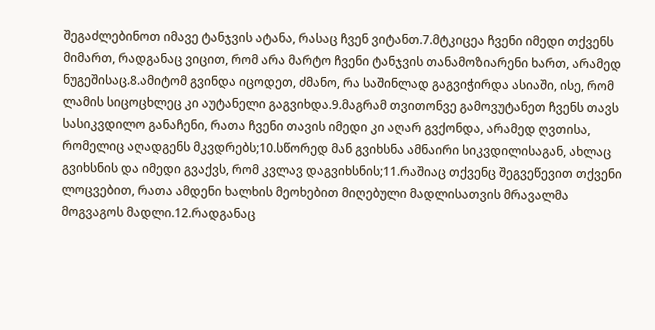შეგაძლებინოთ იმავე ტანჯვის ატანა, რასაც ჩვენ ვიტანთ.7.მტკიცეა ჩვენი იმედი თქვენს მიმართ, რადგანაც ვიცით, რომ არა მარტო ჩვენი ტანჯვის თანამოზიარენი ხართ, არამედ ნუგეშისაც.8.ამიტომ გვინდა იცოდეთ, ძმანო, რა საშინლად გაგვიჭირდა ასიაში, ისე, რომ ლამის სიცოცხლეც კი აუტანელი გაგვიხდა.9.მაგრამ თვითონვე გამოვუტანეთ ჩვენს თავს სასიკვდილო განაჩენი, რათა ჩვენი თავის იმედი კი აღარ გვქონდა, არამედ ღვთისა, რომელიც აღადგენს მკვდრებს;10.სწორედ მან გვიხსნა ამნაირი სიკვდილისაგან, ახლაც გვიხსნის და იმედი გვაქვს, რომ კვლავ დაგვიხსნის;11.რაშიაც თქვენც შეგვეწევით თქვენი ლოცვებით, რათა ამდენი ხალხის მეოხებით მიღებული მადლისათვის მრავალმა მოგვაგოს მადლი.12.რადგანაც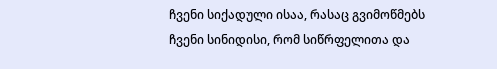ჩვენი სიქადული ისაა, რასაც გვიმოწმებს ჩვენი სინიდისი, რომ სიწრფელითა და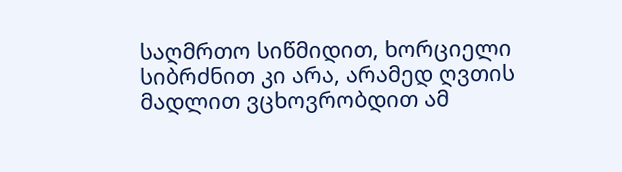საღმრთო სიწმიდით, ხორციელი სიბრძნით კი არა, არამედ ღვთის მადლით ვცხოვრობდით ამ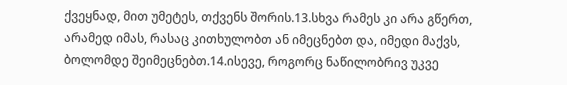ქვეყნად, მით უმეტეს, თქვენს შორის.13.სხვა რამეს კი არა გწერთ, არამედ იმას, რასაც კითხულობთ ან იმეცნებთ და, იმედი მაქვს, ბოლომდე შეიმეცნებთ.14.ისევე, როგორც ნაწილობრივ უკვე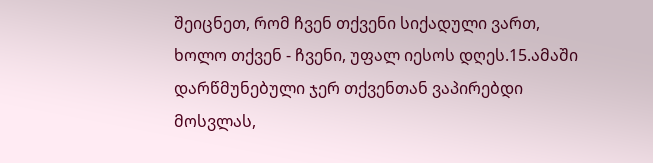შეიცნეთ, რომ ჩვენ თქვენი სიქადული ვართ, ხოლო თქვენ - ჩვენი, უფალ იესოს დღეს.15.ამაში დარწმუნებული ჯერ თქვენთან ვაპირებდი მოსვლას,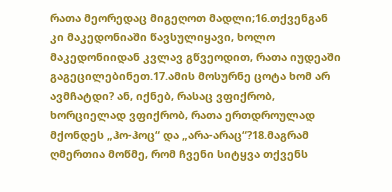რათა მეორედაც მიგეღოთ მადლი;16.თქვენგან კი მაკედონიაში წავსულიყავი, ხოლო მაკედონიიდან კვლავ გწვეოდით, რათა იუდეაში გაგეცილებინეთ.17.ამის მოსურნე ცოტა ხომ არ ავმჩატდი? ან, იქნებ, რასაც ვფიქრობ, ხორციელად ვფიქრობ, რათა ერთდროულად მქონდეს „ჰო-ჰოც“ და „არა-არაც“?18.მაგრამ ღმერთია მოწმე, რომ ჩვენი სიტყვა თქვენს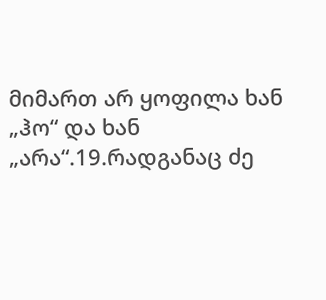მიმართ არ ყოფილა ხან „ჰო“ და ხან „არა“.19.რადგანაც ძე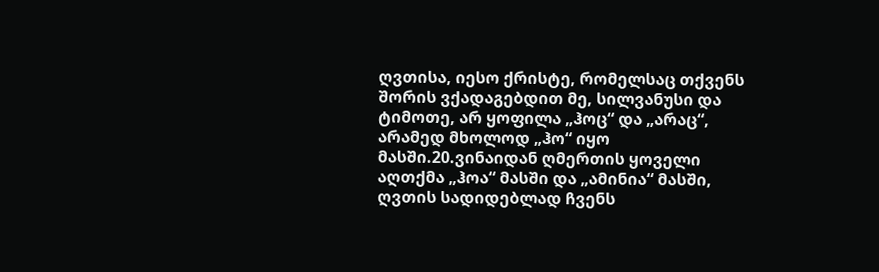ღვთისა, იესო ქრისტე, რომელსაც თქვენს შორის ვქადაგებდით მე, სილვანუსი და ტიმოთე, არ ყოფილა „ჰოც“ და „არაც“, არამედ მხოლოდ „ჰო“ იყო მასში.20.ვინაიდან ღმერთის ყოველი აღთქმა „ჰოა“ მასში და „ამინია“ მასში, ღვთის სადიდებლად ჩვენს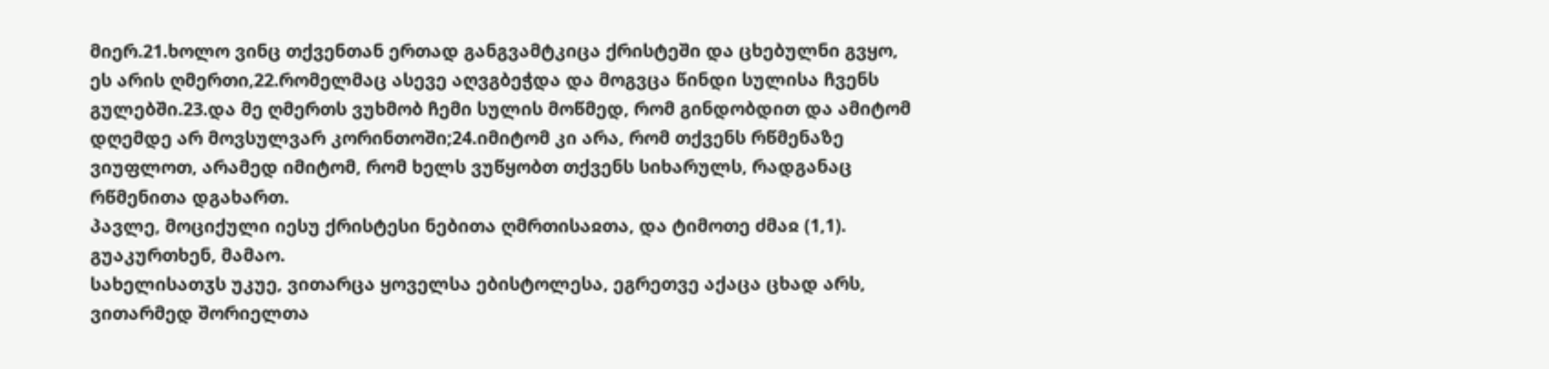მიერ.21.ხოლო ვინც თქვენთან ერთად განგვამტკიცა ქრისტეში და ცხებულნი გვყო, ეს არის ღმერთი,22.რომელმაც ასევე აღვგბეჭდა და მოგვცა წინდი სულისა ჩვენს გულებში.23.და მე ღმერთს ვუხმობ ჩემი სულის მოწმედ, რომ გინდობდით და ამიტომ დღემდე არ მოვსულვარ კორინთოში;24.იმიტომ კი არა, რომ თქვენს რწმენაზე ვიუფლოთ, არამედ იმიტომ, რომ ხელს ვუწყობთ თქვენს სიხარულს, რადგანაც რწმენითა დგახართ.
პავლე, მოციქული იესუ ქრისტესი ნებითა ღმრთისაჲთა, და ტიმოთე ძმაჲ (1,1).
გუაკურთხენ, მამაო.
სახელისათჳს უკუე, ვითარცა ყოველსა ებისტოლესა, ეგრეთვე აქაცა ცხად არს, ვითარმედ შორიელთა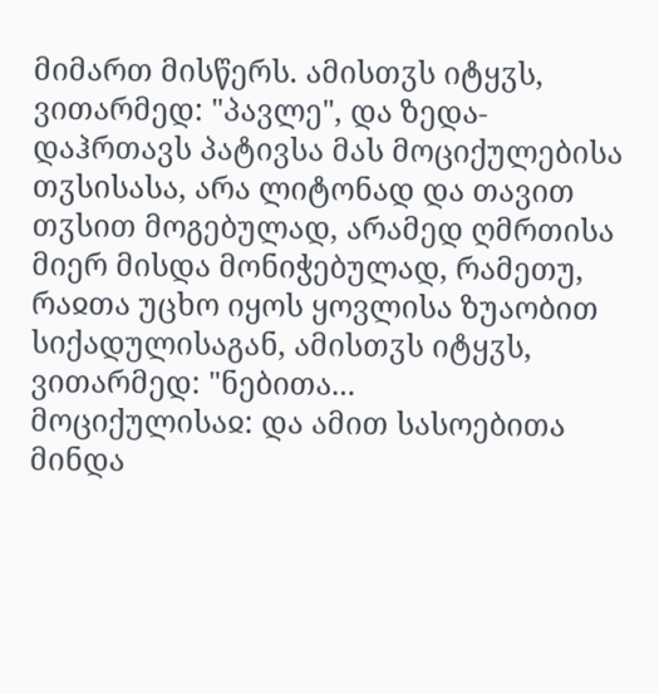მიმართ მისწერს. ამისთჳს იტყჳს, ვითარმედ: "პავლე", და ზედა-დაჰრთავს პატივსა მას მოციქულებისა თჳსისასა, არა ლიტონად და თავით თჳსით მოგებულად, არამედ ღმრთისა მიერ მისდა მონიჭებულად, რამეთუ, რაჲთა უცხო იყოს ყოვლისა ზუაობით სიქადულისაგან, ამისთჳს იტყჳს, ვითარმედ: "ნებითა...
მოციქულისაჲ: და ამით სასოებითა მინდა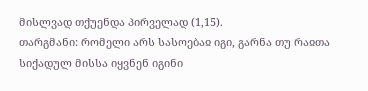მისლვად თქუენდა პირველად (1,15).
თარგმანი: რომელი არს სასოებაჲ იგი, გარნა თუ რაჲთა სიქადულ მისსა იყვნენ იგინი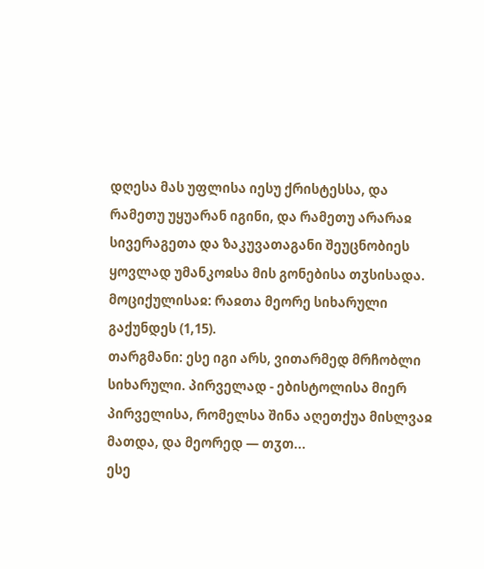დღესა მას უფლისა იესუ ქრისტესსა, და რამეთუ უყუარან იგინი, და რამეთუ არარაჲ სივერაგეთა და ზაკუვათაგანი შეუცნობიეს ყოვლად უმანკოჲსა მის გონებისა თჳსისადა.
მოციქულისაჲ: რაჲთა მეორე სიხარული გაქუნდეს (1,15).
თარგმანი: ესე იგი არს, ვითარმედ მრჩობლი სიხარული. პირველად - ებისტოლისა მიერ პირველისა, რომელსა შინა აღეთქუა მისლვაჲ მათდა, და მეორედ — თჳთ...
ესე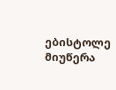ებისტოლე მიუწერა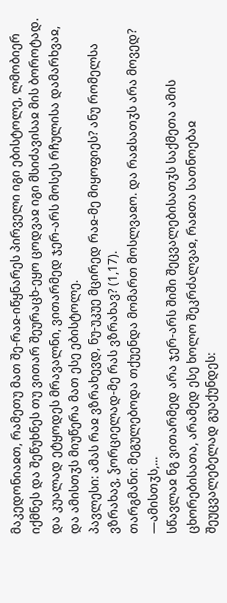მაკედონიაჲთ, რამეთუ მათ შე-რაჲ-იწყნარეს პირველი იგი ებისტოლე, ლმობიერ იქმნეს და შეწუხნეს თუ ვითარ შეურაცხ-ეყო ცოდვაჲ იგი მსიძავისაჲ მის ბოროტად. და კუალად ეტყოდეს მრავალნი, ვითარმედ ჯერ-არს მოსეს რჩულისა დამარხვაჲ, და ამისთჳს მიუწერა მათ ესე ებისტოლე.
პავლესი: ამას რაჲ ვზრახევდ, ნუ-უკუე მცირედ რაჲ-მე მიყოფიეს? ანუ რომელსა ვზრახავ, ჴორციელად-მე რას ვზრახავ? (1,17).
თარგმანი: მეგულებოდა თქუენდა მომართ მოსლვაჲო. და რაჲსათჳს არა მოვედ? —ამისთჳს,...
სწავლაჲ ნგ ვითარმედ არა ჯერ-არს შიში შეცვალებისათჳს საქმეთა ამის ცხორებისათა, არამედ ესე ხოლო შეკრძალვაჲ, რაჲთა სათნოებაჲ შეუცვალებელად გუაქუნდეს: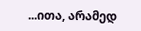...ითა, არამედ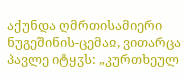აქუნდა ღმრთისამიერი ნუგეშინის-ცემაჲ, ვითარცა პავლე იტყჳს: „კურთხეულ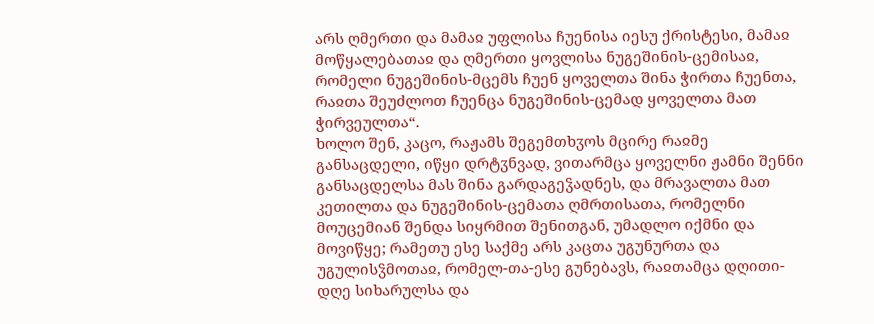არს ღმერთი და მამაჲ უფლისა ჩუენისა იესუ ქრისტესი, მამაჲ მოწყალებათაჲ და ღმერთი ყოვლისა ნუგეშინის-ცემისაჲ, რომელი ნუგეშინის-მცემს ჩუენ ყოველთა შინა ჭირთა ჩუენთა, რაჲთა შეუძლოთ ჩუენცა ნუგეშინის-ცემად ყოველთა მათ ჭირვეულთა“.
ხოლო შენ, კაცო, რაჟამს შეგემთხჳოს მცირე რაჲმე განსაცდელი, იწყი დრტჳნვად, ვითარმცა ყოველნი ჟამნი შენნი განსაცდელსა მას შინა გარდაგეჴადნეს, და მრავალთა მათ კეთილთა და ნუგეშინის-ცემათა ღმრთისათა, რომელნი მოუცემიან შენდა სიყრმით შენითგან, უმადლო იქმნი და მოვიწყე; რამეთუ ესე საქმე არს კაცთა უგუნურთა და უგულისჴმოთაჲ, რომელ-თა-ესე გუნებავს, რაჲთამცა დღითი-დღე სიხარულსა და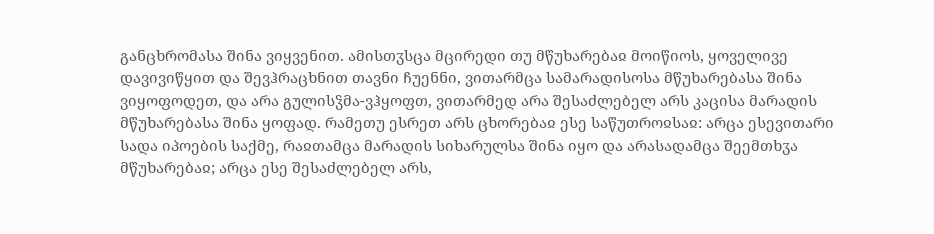განცხრომასა შინა ვიყვენით. ამისთჳსცა მცირედი თუ მწუხარებაჲ მოიწიოს, ყოველივე დავივიწყით და შევჰრაცხნით თავნი ჩუენნი, ვითარმცა სამარადისოსა მწუხარებასა შინა ვიყოფოდეთ, და არა გულისჴმა-ვჰყოფთ, ვითარმედ არა შესაძლებელ არს კაცისა მარადის მწუხარებასა შინა ყოფად. რამეთუ ესრეთ არს ცხორებაჲ ესე საწუთროჲსაჲ: არცა ესევითარი სადა იპოების საქმე, რაჲთამცა მარადის სიხარულსა შინა იყო და არასადამცა შეემთხჳა მწუხარებაჲ; არცა ესე შესაძლებელ არს,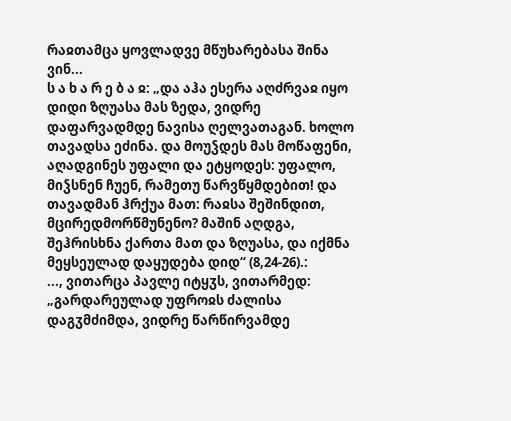რაჲთამცა ყოვლადვე მწუხარებასა შინა ვინ...
ს ა ხ ა რ ე ბ ა ჲ: „და აჰა ესერა აღძრვაჲ იყო დიდი ზღუასა მას ზედა, ვიდრე დაფარვადმდე ნავისა ღელვათაგან. ხოლო თავადსა ეძინა. და მოუჴდეს მას მოწაფენი, აღადგინეს უფალი და ეტყოდეს: უფალო, მიჴსნენ ჩუენ, რამეთუ წარვწყმდებით! და თავადმან ჰრქუა მათ: რაჲსა შეშინდით, მცირედმორწმუნენო? მაშინ აღდგა, შეჰრისხნა ქართა მათ და ზღუასა, და იქმნა მეყსეულად დაყუდება დიდ“ (8,24-26).:
..., ვითარცა პავლე იტყჳს, ვითარმედ: „გარდარეულად უფროჲს ძალისა დაგჳმძიმდა, ვიდრე წარწირვამდე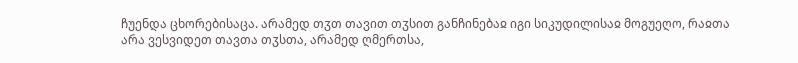ჩუენდა ცხორებისაცა. არამედ თჳთ თავით თჳსით განჩინებაჲ იგი სიკუდილისაჲ მოგუეღო, რაჲთა არა ვესვიდეთ თავთა თჳსთა, არამედ ღმერთსა,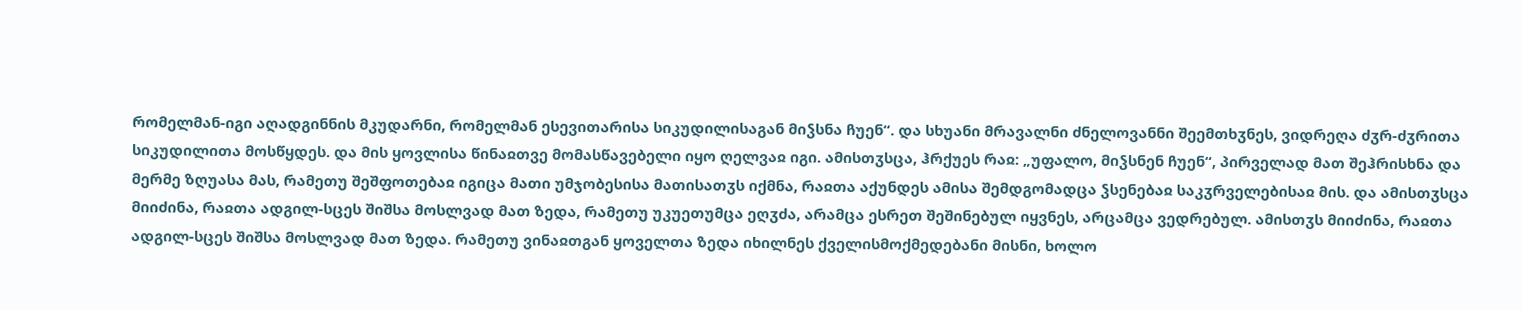რომელმან-იგი აღადგინნის მკუდარნი, რომელმან ესევითარისა სიკუდილისაგან მიჴსნა ჩუენ“. და სხუანი მრავალნი ძნელოვანნი შეემთხჳნეს, ვიდრეღა ძჳრ-ძჳრითა სიკუდილითა მოსწყდეს. და მის ყოვლისა წინაჲთვე მომასწავებელი იყო ღელვაჲ იგი. ამისთჳსცა, ჰრქუეს რაჲ: „უფალო, მიჴსნენ ჩუენ“, პირველად მათ შეჰრისხნა და მერმე ზღუასა მას, რამეთუ შეშფოთებაჲ იგიცა მათი უმჯობესისა მათისათჳს იქმნა, რაჲთა აქუნდეს ამისა შემდგომადცა ჴსენებაჲ საკჳრველებისაჲ მის. და ამისთჳსცა მიიძინა, რაჲთა ადგილ-სცეს შიშსა მოსლვად მათ ზედა, რამეთუ უკუეთუმცა ეღჳძა, არამცა ესრეთ შეშინებულ იყვნეს, არცამცა ვედრებულ. ამისთჳს მიიძინა, რაჲთა ადგილ-სცეს შიშსა მოსლვად მათ ზედა. რამეთუ ვინაჲთგან ყოველთა ზედა იხილნეს ქველისმოქმედებანი მისნი, ხოლო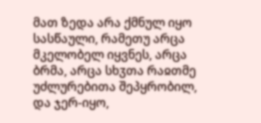მათ ზედა არა ქმნულ იყო სასწაული, რამეთუ არცა მკელობელ იყვნეს, არცა ბრმა, არცა სხჳთა რაჲთმე უძლურებითა შეპყრობილ, და ჯერ-იყო,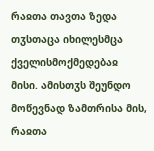რაჲთა თავთა ზედა თჳსთაცა იხილესმცა ქველისმოქმედებაჲ მისი. ამისთჳს შეუნდო მოწევნად ზამთრისა მის, რაჲთა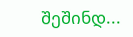შეშინდ...